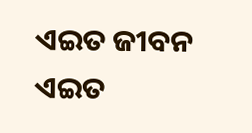ଏଇତ ଜୀବନ
ଏଇତ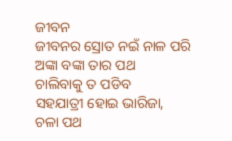ଜୀବନ
ଜୀବନର ସ୍ରୋତ ନଇଁ ନାଳ ପରି
ଅଙ୍କା ବଙ୍କା ତାର ପଥ
ଚାଲିବାକୁ ତ ପଡିବ
ସହଯାତ୍ରୀ ହୋଇ ଭାରିଜା,
ଚଳା ପଥ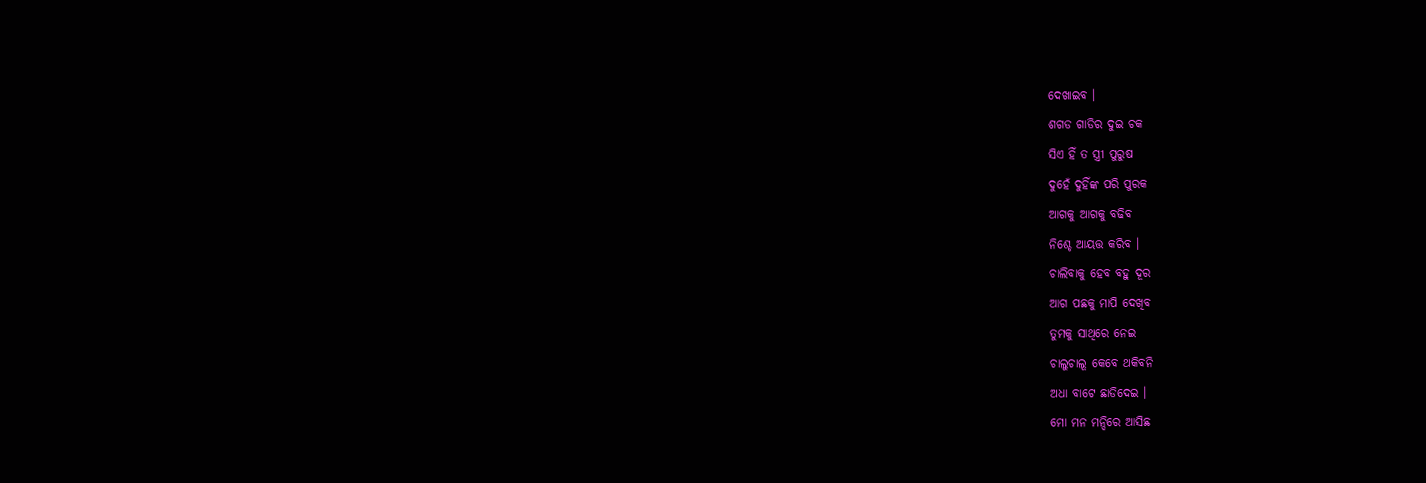ଦେଖାଇବ ।
ଶଗଡ ଗାଡିର ଦୁଇ ଚକ
ସିଏ ହିଁ ତ ସ୍ତ୍ରୀ ପୁରୁଷ
ଦୁହେଁ ଦୁହିଁଙ୍କ ପରି ପୁରକ
ଆଗକୁ ଆଗକୁ ବଢିବ
ନିଶ୍ଚେ ଆୟତ୍ତ କରିବ ।
ଚାଲିବାକୁ ହେବ ବହୁ ଦୂର
ଆଗ ପଛକୁ ମାପି ଦେଖିବ
ତୁମକୁ ସାଥିରେ ନେଇ
ଚାଲୁଚାଲୂ କେବେ ଥକିବନି
ଅଧା ବାଟେ ଛାଡିଦେଇ ।
ମୋ ମନ ମନ୍ଦିରେ ଆସିଛ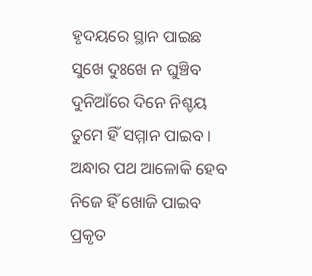ହୃଦୟରେ ସ୍ଥାନ ପାଇଛ
ସୁଖେ ଦୁଃଖେ ନ ଘୁଞ୍ଚିବ
ଦୁନିଆଁରେ ଦିନେ ନିଶ୍ଚୟ
ତୁମେ ହିଁ ସମ୍ମାନ ପାଇବ ।
ଅନ୍ଧାର ପଥ ଆଳୋକି ହେବ
ନିଜେ ହିଁ ଖୋଜି ପାଇବ
ପ୍ରକୃତ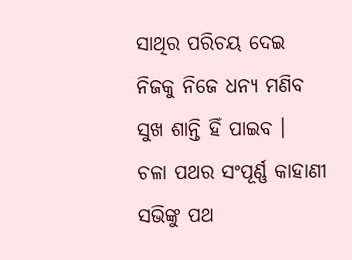ସାଥିର ପରିଚୟ ଦେଇ
ନିଜକୁ ନିଜେ ଧନ୍ୟ ମଣିବ
ସୁଖ ଶାନ୍ତି ହିଁ ପାଇବ ।
ଚଳା ପଥର ସଂପୂର୍ଣ୍ଣ କାହାଣୀ
ସଭିଙ୍କୁ ପଥ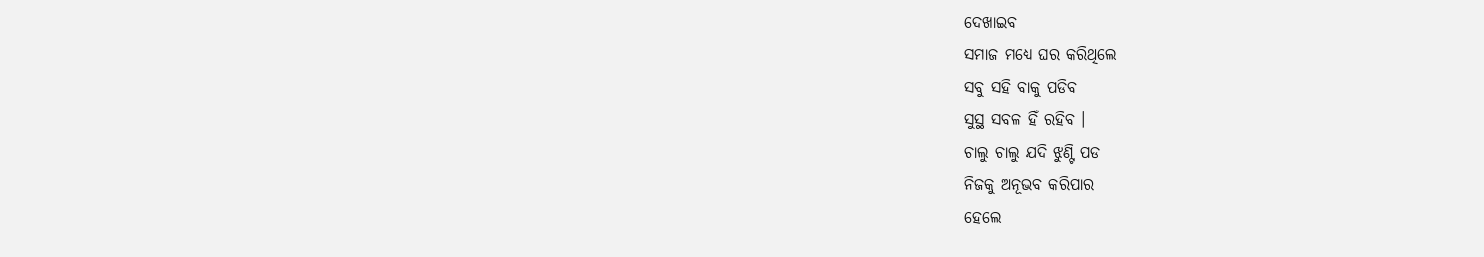ଦେଖାଇବ
ସମାଜ ମଧ୍ୟେ ଘର କରିଥିଲେ
ସବୁ ସହି ବାକୁ ପଡିବ
ସୁସ୍ଥ ସବଳ ହିଁ ରହିବ ।
ଚାଲୁ ଚାଲୁ ଯଦି ଝୁଣ୍ଟି ପଡ
ନିଜକୁ ଅନୂଭବ କରିପାର
ହେଲେ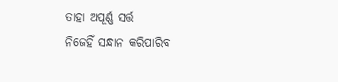ତାହା ଅପୂର୍ଣ୍ଣ ସର୍ତ୍ତ
ନିଜେହିଁ ସନ୍ଧାନ କରିପାରିବ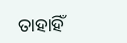ତାହାହିଁ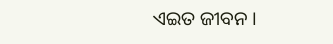ଏଇତ ଜୀବନ ।